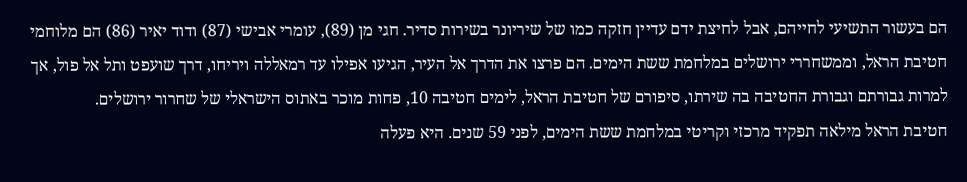הם בעשור התשיעי לחייהם, אבל לחיצת ידם עדיין חזקה כמו של שיריונר בשירות סדיר. חגי מן (89), עומרי אבישי (87) ודוד יאיר (86) הם מלוחמי חטיבת הראל, וממשחררי ירושלים במלחמת ששת הימים. הם פרצו את הדרך אל העיר, הגיעו אפילו עד רמאללה ויריחו, דרך שועפט ותל אל פול, אך למרות גבורתם וגבורת החטיבה בה שירתו, סיפורם של חטיבת הראל, לימים חטיבה 10, פחות מוכר באתוס הישראלי של שחרור ירושלים.
חטיבת הראל מילאה תפקיד מרכזי וקריטי במלחמת ששת הימים, לפני 59 שנים. היא פעלה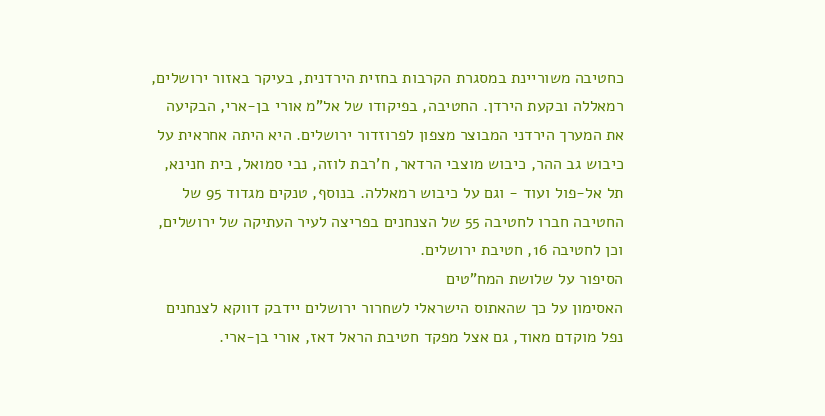כחטיבה משוריינת במסגרת הקרבות בחזית הירדנית, בעיקר באזור ירושלים, רמאללה ובקעת הירדן. החטיבה, בפיקודו של אל"מ אורי בן-ארי, הבקיעה את המערך הירדני המבוצר מצפון לפרוזדור ירושלים. היא היתה אחראית על כיבוש גב ההר, כיבוש מוצבי הרדאר, ח'רבת לוזה, נבי סמואל, בית חנינא, תל אל-פול ועוד - וגם על כיבוש רמאללה. בנוסף, טנקים מגדוד 95 של החטיבה חברו לחטיבה 55 של הצנחנים בפריצה לעיר העתיקה של ירושלים, וכן לחטיבה 16, חטיבת ירושלים.
הסיפור על שלושת המח"טים
האסימון על כך שהאתוס הישראלי לשחרור ירושלים יידבק דווקא לצנחנים נפל מוקדם מאוד, גם אצל מפקד חטיבת הראל דאז, אורי בן-ארי.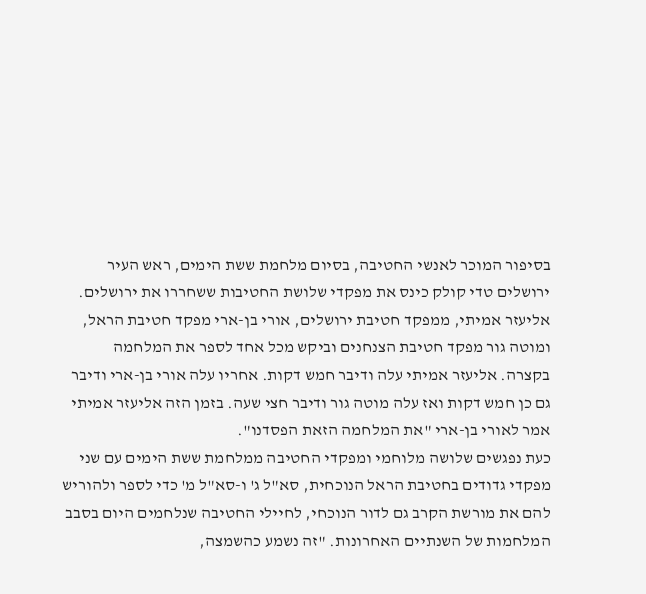בסיפור המוכר לאנשי החטיבה, בסיום מלחמת ששת הימים, ראש העיר ירושלים טדי קולק כינס את מפקדי שלושת החטיבות ששחררו את ירושלים. אליעזר אמיתי, ממפקד חטיבת ירושלים, אורי בן-ארי מפקד חטיבת הראל, ומוטה גור מפקד חטיבת הצנחנים וביקש מכל אחד לספר את המלחמה בקצרה. אליעזר אמיתי עלה ודיבר חמש דקות. אחריו עלה אורי בן-ארי ודיבר גם כן חמש דקות ואז עלה מוטה גור ודיבר חצי שעה. בזמן הזה אליעזר אמיתי אמר לאורי בן-ארי "את המלחמה הזאת הפסדנו".
כעת נפגשים שלושה מלוחמי ומפקדי החטיבה ממלחמת ששת הימים עם שני מפקדי גדודים בחטיבת הראל הנוכחית, סא"ל ג' ו-סא"ל מ' כדי לספר ולהוריש להם את מורשת הקרב גם לדור הנוכחי, לחיילי החטיבה שנלחמים היום בסבב המלחמות של השנתיים האחרונות. "זה נשמע כהשמצה,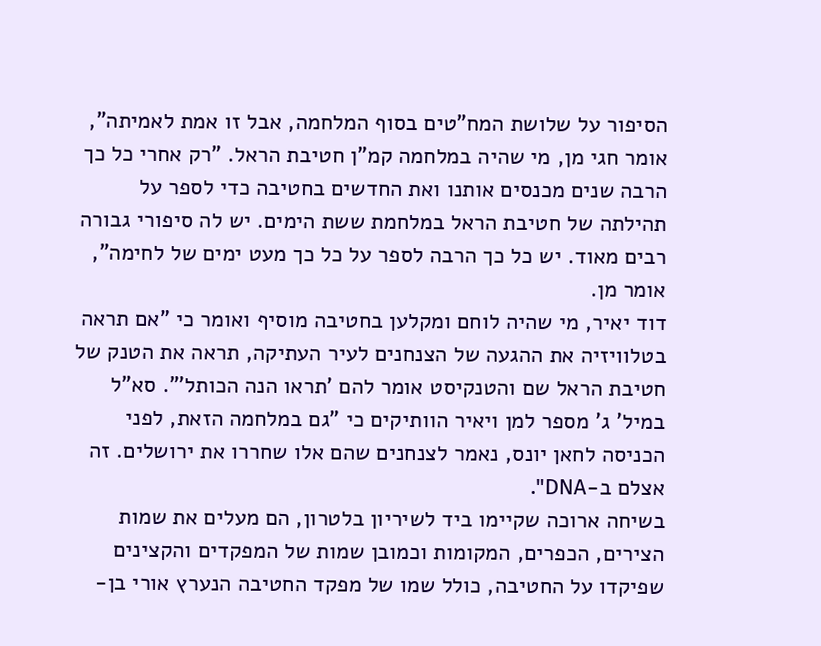הסיפור על שלושת המח"טים בסוף המלחמה, אבל זו אמת לאמיתה", אומר חגי מן, מי שהיה במלחמה קמ"ן חטיבת הראל. "רק אחרי כל כך הרבה שנים מכנסים אותנו ואת החדשים בחטיבה כדי לספר על תהילתה של חטיבת הראל במלחמת ששת הימים. יש לה סיפורי גבורה רבים מאוד. יש כל כך הרבה לספר על כל כך מעט ימים של לחימה", אומר מן.
דוד יאיר, מי שהיה לוחם ומקלען בחטיבה מוסיף ואומר כי "אם תראה בטלוויזיה את ההגעה של הצנחנים לעיר העתיקה, תראה את הטנק של חטיבת הראל שם והטנקיסט אומר להם 'תראו הנה הכותל'". סא"ל במיל' ג' מספר למן ויאיר הוותיקים כי "גם במלחמה הזאת, לפני הכניסה לחאן יונס, נאמר לצנחנים שהם אלו שחררו את ירושלים. זה אצלם ב-DNA".
בשיחה ארוכה שקיימו ביד לשיריון בלטרון, הם מעלים את שמות הצירים, הכפרים, המקומות וכמובן שמות של המפקדים והקצינים שפיקדו על החטיבה, כולל שמו של מפקד החטיבה הנערץ אורי בן-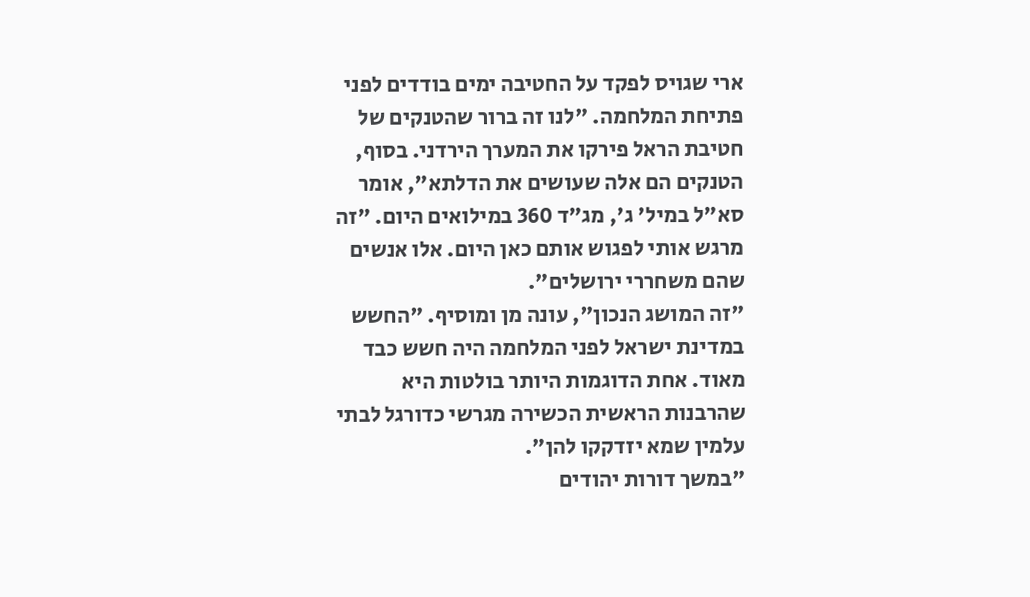ארי שגויס לפקד על החטיבה ימים בודדים לפני פתיחת המלחמה. "לנו זה ברור שהטנקים של חטיבת הראל פירקו את המערך הירדני. בסוף, הטנקים הם אלה שעושים את הדלתא", אומר סא"ל במיל' ג', מג"ד 360 במילואים היום. "זה מרגש אותי לפגוש אותם כאן היום. אלו אנשים שהם משחררי ירושלים".
"זה המושג הנכון", עונה מן ומוסיף. "החשש במדינת ישראל לפני המלחמה היה חשש כבד מאוד. אחת הדוגמות היותר בולטות היא שהרבנות הראשית הכשירה מגרשי כדורגל לבתי עלמין שמא יזדקקו להן".
"במשך דורות יהודים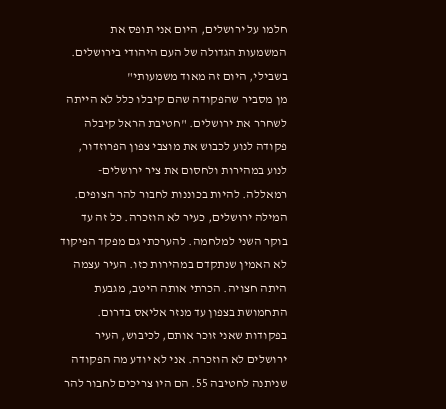חלמו על ירושלים, היום אני תופס את המשמעות הגדולה של העם היהודי בירושלים. בשבילי, היום זה מאוד משמעותי"
מן מסביר שהפקודה שהם קיבלו כלל לא הייתה לשחרר את ירושלים. "חטיבת הראל קיבלה פקודה לנוע לכבוש את מוצבי צפון הפרוזדור, לנוע במהירות ולחסום את ציר ירושלים-רמאללה. להיות בכוננות לחבור להר הצופים. המילה ירושלים, כעיר לא הוזכרה. כל זה עד בוקר השני למלחמה. להערכתי גם מפקד הפיקוד לא האמין שנתקדם במהירות כזו. העיר עצמה היתה חצויה. הכרתי אותה היטב, מגבעת התחמושת בצפון עד מנזר אליאס בדרום. בפקודות שאני זוכר אותם, לכיבוש, העיר ירושלים לא הוזכרה. אני לא יודע מה הפקודה שניתנה לחטיבה 55. הם היו צריכים לחבור להר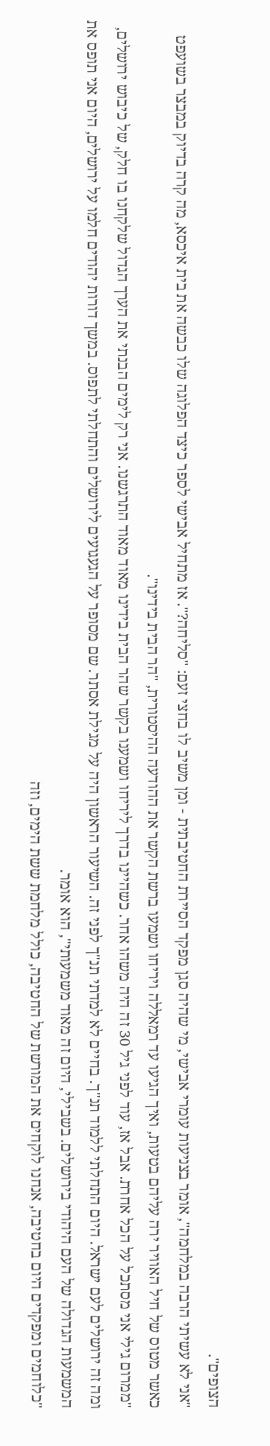הצופים".
"אני לא עשיתי הרבה במלחמה", אומר בצניעות עומרי אבישי, מי שהיה סגן מפקד הסיירת החטיבתית - ומן משיב לו בחצי זעם: "סליחה?". אז מתחיל אבישי לספר כיצד הפלוגה שלו כבשה את בית איכסא, מה קרה בדיוק במבצר בשועפט כאשר מטוס של חיל האוויר ירה עליהם בטעות, ואיך הגיעו עד רמאללה ויריחו ושמעו ברשת הקשר את ההודעה ההיסטורית, "הר הבית בידינו".
"ממרום גילי אני מסתכל על הכל אחרת. אבל אז, עוד לפני גיל 30 זה היה משהו אחר. כשהיינו בדרך ליריחו ושמענו בקשר שהר הבית בידינו מאוד מאוד התרגשנו. אני רק לימים הבנתי את הערך הגדול שלקחנו בו חלק, של כיבוש ירושלים, ומה זה ירושלים לעם ישראל. היום התחלתי ללמוד תנ"ך. בחיים לא למדתי תנ"ך לפני זה. השיעור הראשון היה על מגילת אסתר. שם מסופר על הגעגועים לירושלים והתחלתי לתפוס. במשך דורות יהודים חלמו על ירושלים, היום אני תופס את המשמעות הגדולה של העם היהודי בירושלים. בשבילי, היום זה מאוד משמעותי", הוא אומר.
"כלוחמים ומפקדים היום בחטיבה, אנחנו לוקחים את המורשת של החטיבה, כולל מלחמת ששת הימים, וזה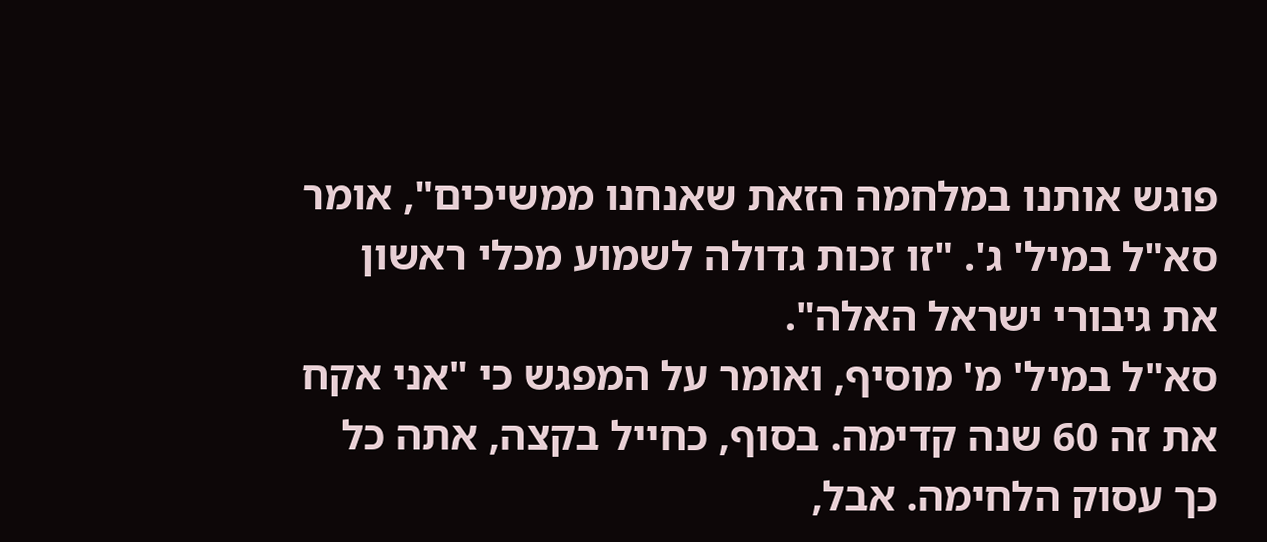פוגש אותנו במלחמה הזאת שאנחנו ממשיכים", אומר סא"ל במיל' ג'. "זו זכות גדולה לשמוע מכלי ראשון את גיבורי ישראל האלה".
סא"ל במיל' מ' מוסיף, ואומר על המפגש כי "אני אקח את זה 60 שנה קדימה. בסוף, כחייל בקצה, אתה כל כך עסוק הלחימה. אבל,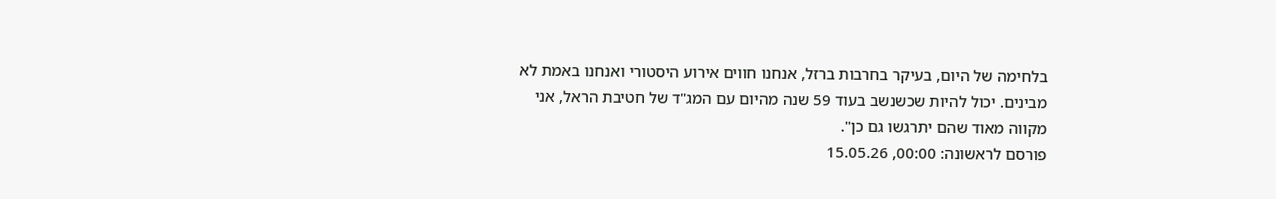בלחימה של היום, בעיקר בחרבות ברזל, אנחנו חווים אירוע היסטורי ואנחנו באמת לא מבינים. יכול להיות שכשנשב בעוד 59 שנה מהיום עם המג"ד של חטיבת הראל, אני מקווה מאוד שהם יתרגשו גם כן".
פורסם לראשונה: 00:00, 15.05.26